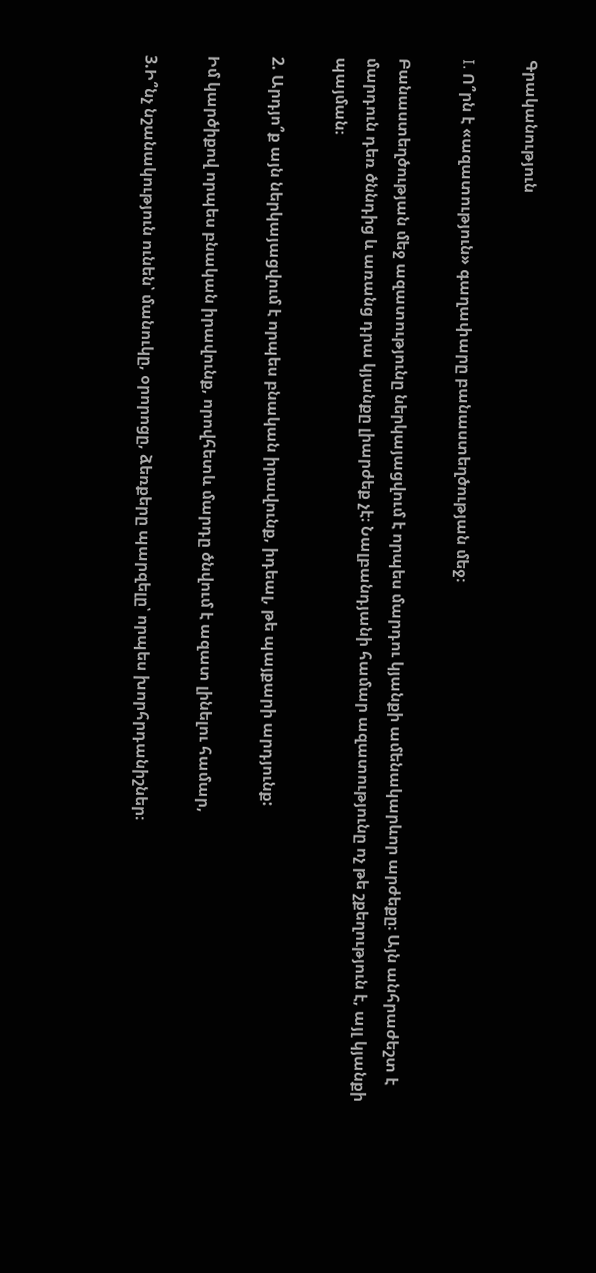Գրականություն

I. Ո՞րն է «ազատություն» գաղափարը բանաստեղծության մեջ։

Բանաստեղծության մեջ ազատությունը ներկայացվում է որպես մարդու կյանքի ամենակարևոր արժեքը։ Այն անհրաժեշտ է մարդուն դեռ ծննդից և առանց դրա կյանքը լիարժեք չէ։ Նալբանդյանի համար ազատությունը ոչ թե շքեղություն է, այլ կյանքի պայման։

2. Արդյո՞ք այն ներկայացվում է որպես բնական իրավունք, իդեալ, թե պայքարի արդյունք:

Իմ կարծիքով որպես բնական իրավունք, որովհետև մարդը ծնվում է ազատ լինելու համար,

3.Ի՞նչ նշանակություն ունեն՝ մանուկը, օրորոցը, ձեռքերը պարզելը՝ որպես խորհրդանիշներ։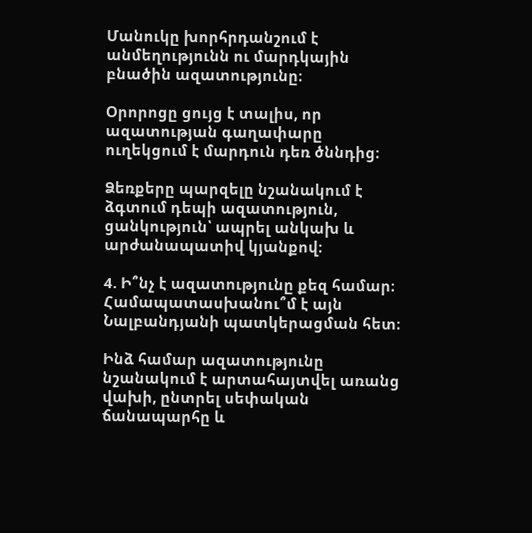Մանուկը խորհրդանշում է անմեղությունն ու մարդկային բնածին ազատությունը։

Օրորոցը ցույց է տալիս, որ ազատության գաղափարը ուղեկցում է մարդուն դեռ ծննդից։

Ձեռքերը պարզելը նշանակում է ձգտում դեպի ազատություն, ցանկություն՝ ապրել անկախ և արժանապատիվ կյանքով։

4. Ի՞նչ է ազատությունը քեզ համար։ Համապատասխանու՞մ է այն Նալբանդյանի պատկերացման հետ։

Ինձ համար ազատությունը նշանակում է արտահայտվել առանց վախի, ընտրել սեփական ճանապարհը և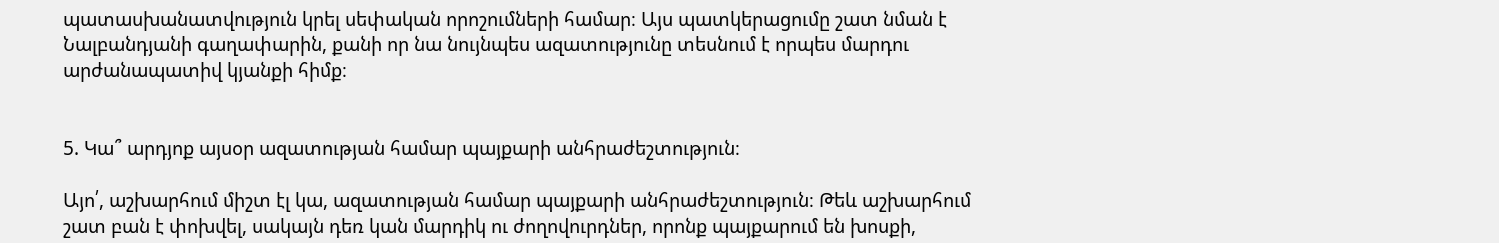պատասխանատվություն կրել սեփական որոշումների համար։ Այս պատկերացումը շատ նման է Նալբանդյանի գաղափարին, քանի որ նա նույնպես ազատությունը տեսնում է որպես մարդու արժանապատիվ կյանքի հիմք։


5. Կա՞ արդյոք այսօր ազատության համար պայքարի անհրաժեշտություն։

Այո՛, աշխարհում միշտ էլ կա, ազատության համար պայքարի անհրաժեշտություն։ Թեև աշխարհում շատ բան է փոխվել, սակայն դեռ կան մարդիկ ու ժողովուրդներ, որոնք պայքարում են խոսքի,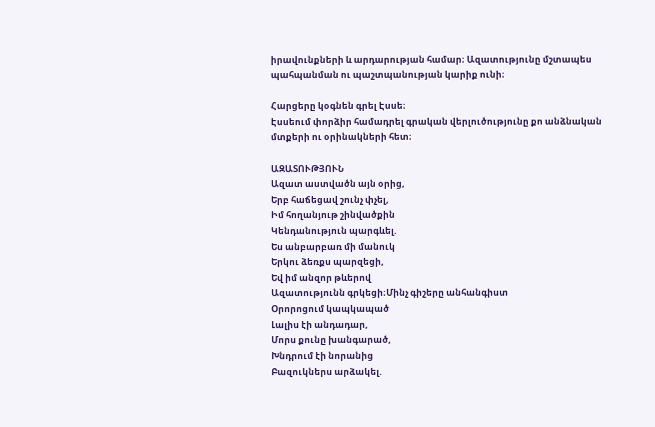իրավունքների և արդարության համար։ Ազատությունը մշտապես պահպանման ու պաշտպանության կարիք ունի։

Հարցերը կօգնեն գրել Էսսե։
Էսսեում փորձիր համադրել գրական վերլուծությունը քո անձնական մտքերի ու օրինակների հետ։

ԱԶԱՏՈՒԹՅՈՒՆ
Ազատ աստվածն այն օրից,
Երբ հաճեցավ շունչ փչել,
Իմ հողանյութ շինվածքին
Կենդանություն պարգևել.
Ես անբարբառ մի մանուկ
Երկու ձեռքս պարզեցի,
Եվ իմ անզոր թևերով
Ազատությունն գրկեցի։Մինչ գիշերը անհանգիստ
Օրորոցում կապկապած
Լալիս էի անդադար,
Մորս քունը խանգարած,
Խնդրում էի նորանից
Բազուկներս արձակել.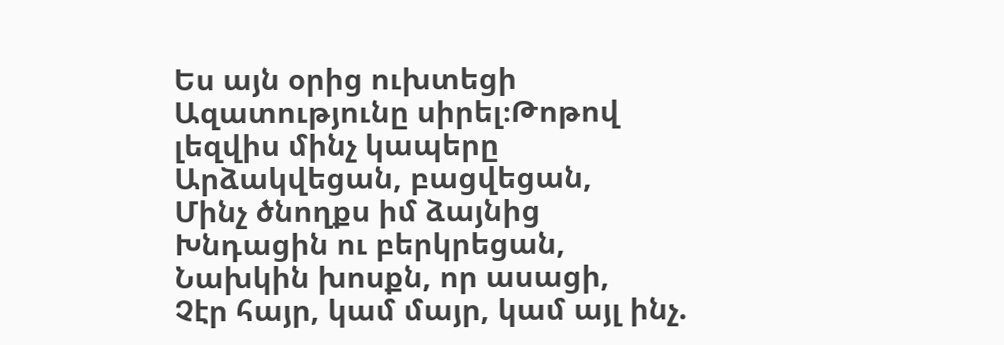Ես այն օրից ուխտեցի
Ազատությունը սիրել։Թոթով լեզվիս մինչ կապերը
Արձակվեցան, բացվեցան,
Մինչ ծնողքս իմ ձայնից
Խնդացին ու բերկրեցան,
Նախկին խոսքն, որ ասացի,
Չէր հայր, կամ մայր, կամ այլ ինչ.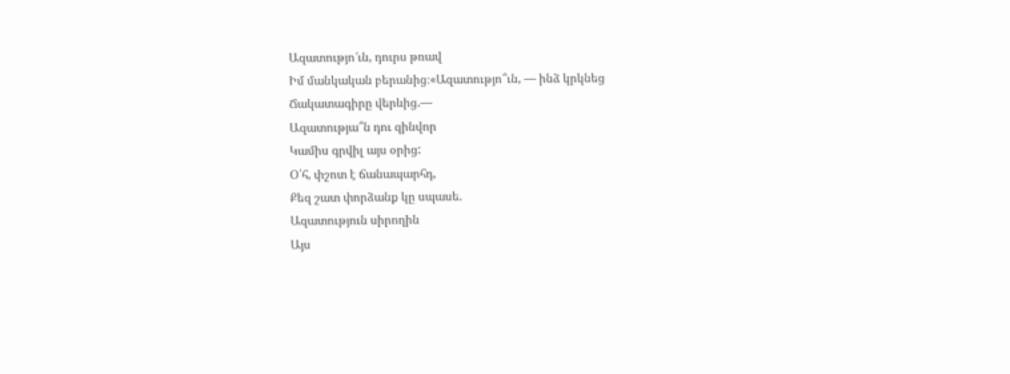Ազատությո՜ւն, դուրս թռավ
Իմ մանկական բերանից։«Ազատությո՞ւն, — ինձ կրկնեց
Ճակատագիրը վերևից.—
Ազատությա՞ն դու զինվոր
Կամիս գրվիլ այս օրից:
Օ՛հ, փշոտ է ճանապարհդ,
Քեզ շատ փորձանք կը սպասե.
Ազատություն սիրողին
Այս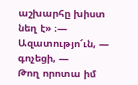աշխարհը խիստ նեղ է» ։— Ազատությո՜ւն, — գոչեցի, —
Թող որոտա իմ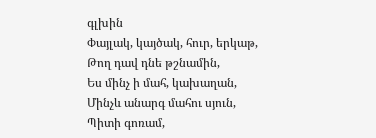գլխին
Փայլակ, կայծակ, հուր, երկաթ,
Թող դավ դնե թշնամին,
Ես մինչ ի մահ, կախաղան,
Մինչև անարգ մահու սյուն,
Պիտի գոռամ,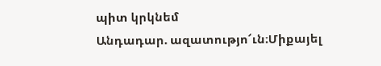պիտ կրկնեմ
Անդադար. ազատությո՜ւն։Միքայել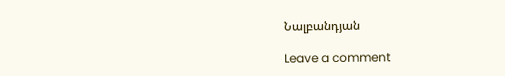Նալբանդյան

Leave a comment